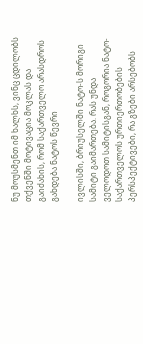ნუ მოუსმენთ იმ ხალხს, ვინც ცდილობს თქვენში მოტივაცია მოკლას და გაიძახის, რომ საქართველო არასდროს გახდება ნატოს წევრი

ივლისში, ბრიუსელში ნატო-ს მორიგი სამიტი გაიმართება. რას უნდა ველოდოთ სამიტისგან, როგორია ნატო-საქართველოს ურთიერთობების პერსპექტივები, რა გზები არსებობს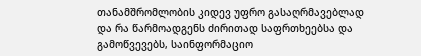თანამშრომლობის კიდევ უფრო გასაღრმავებლად და რა წარმოადგენს ძირითად საფრთხეებსა და გამოწვევებს, საინფორმაციო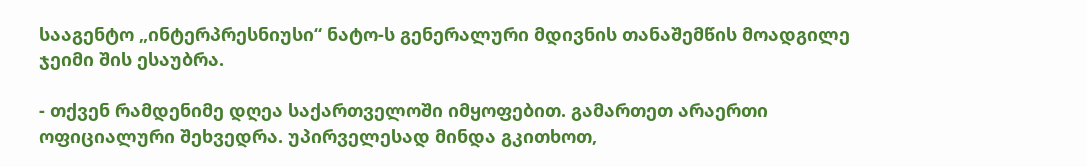სააგენტო „ინტერპრესნიუსი“ ნატო-ს გენერალური მდივნის თანაშემწის მოადგილე ჯეიმი შის ესაუბრა.

- თქვენ რამდენიმე დღეა საქართველოში იმყოფებით. გამართეთ არაერთი ოფიციალური შეხვედრა. უპირველესად მინდა გკითხოთ,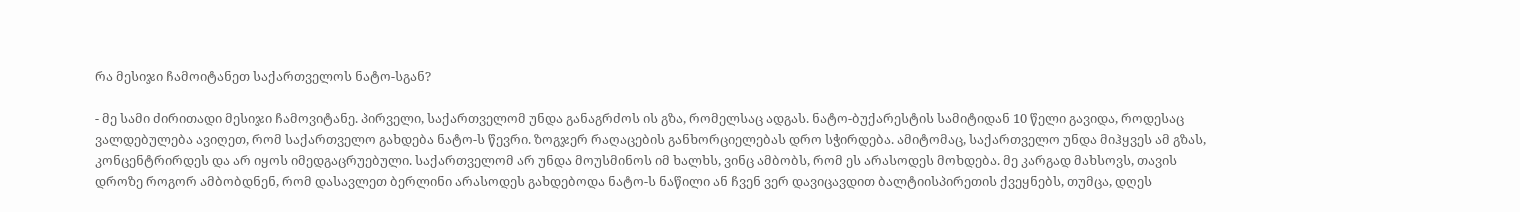რა მესიჯი ჩამოიტანეთ საქართველოს ნატო-სგან?

- მე სამი ძირითადი მესიჯი ჩამოვიტანე. პირველი, საქართველომ უნდა განაგრძოს ის გზა, რომელსაც ადგას. ნატო-ბუქარესტის სამიტიდან 10 წელი გავიდა, როდესაც ვალდებულება ავიღეთ, რომ საქართველო გახდება ნატო-ს წევრი. ზოგჯერ რაღაცების განხორციელებას დრო სჭირდება. ამიტომაც, საქართველო უნდა მიჰყვეს ამ გზას, კონცენტრირდეს და არ იყოს იმედგაცრუებული. საქართველომ არ უნდა მოუსმინოს იმ ხალხს, ვინც ამბობს, რომ ეს არასოდეს მოხდება. მე კარგად მახსოვს, თავის დროზე როგორ ამბობდნენ, რომ დასავლეთ ბერლინი არასოდეს გახდებოდა ნატო-ს ნაწილი ან ჩვენ ვერ დავიცავდით ბალტიისპირეთის ქვეყნებს, თუმცა, დღეს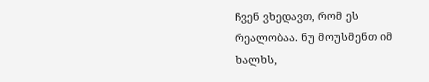ჩვენ ვხედავთ, რომ ეს რეალობაა. ნუ მოუსმენთ იმ ხალხს,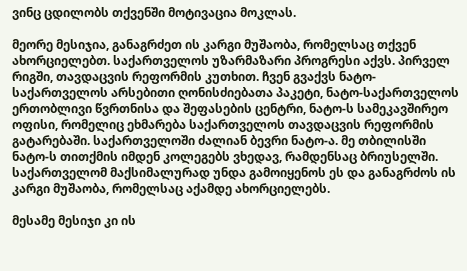ვინც ცდილობს თქვენში მოტივაცია მოკლას.

მეორე მესიჯია, განაგრძეთ ის კარგი მუშაობა, რომელსაც თქვენ ახორციელებთ. საქართველოს უზარმაზარი პროგრესი აქვს. პირველ რიგში, თავდაცვის რეფორმის კუთხით. ჩვენ გვაქვს ნატო-საქართველოს არსებითი ღონისძიებათა პაკეტი, ნატო-საქართველოს ერთობლივი წვრთნისა და შეფასების ცენტრი, ნატო-ს სამეკავშირეო ოფისი, რომელიც ეხმარება საქართველოს თავდაცვის რეფორმის გატარებაში. საქართველოში ძალიან ბევრი ნატო-ა. მე თბილისში ნატო-ს თითქმის იმდენ კოლეგებს ვხედავ, რამდენსაც ბრიუსელში. საქართველომ მაქსიმალურად უნდა გამოიყენოს ეს და განაგრძოს ის კარგი მუშაობა, რომელსაც აქამდე ახორციელებს.

მესამე მესიჯი კი ის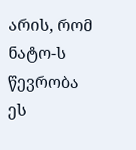არის, რომ ნატო-ს წევრობა ეს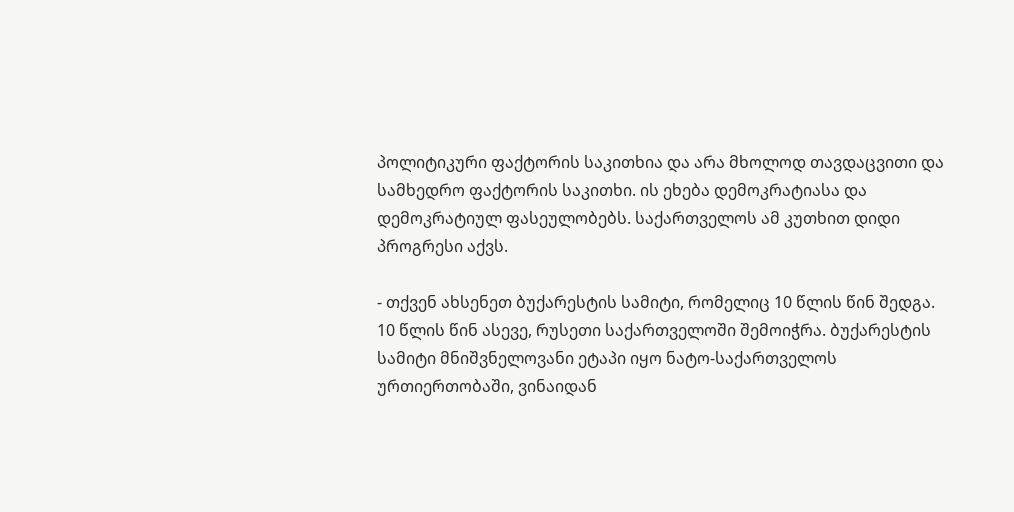პოლიტიკური ფაქტორის საკითხია და არა მხოლოდ თავდაცვითი და სამხედრო ფაქტორის საკითხი. ის ეხება დემოკრატიასა და დემოკრატიულ ფასეულობებს. საქართველოს ამ კუთხით დიდი პროგრესი აქვს.

- თქვენ ახსენეთ ბუქარესტის სამიტი, რომელიც 10 წლის წინ შედგა. 10 წლის წინ ასევე, რუსეთი საქართველოში შემოიჭრა. ბუქარესტის სამიტი მნიშვნელოვანი ეტაპი იყო ნატო-საქართველოს ურთიერთობაში, ვინაიდან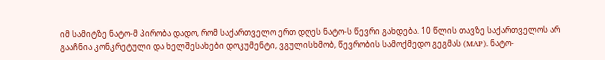იმ სამიტზე ნატო-მ პირობა დადო, რომ საქართველო ერთ დღეს ნატო-ს წევრი გახდება. 10 წლის თავზე საქართველოს არ გააჩნია კონკრეტული და ხელშესახები დოკუმენტი, ვგულისხმობ, წევრობის სამოქმედო გეგმას (MAP). ნატო-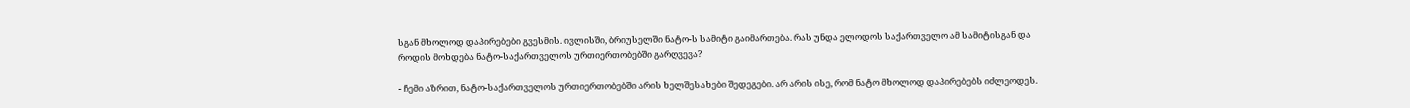სგან მხოლოდ დაპირებები გვესმის. ივლისში, ბრიუსელში ნატო-ს სამიტი გაიმართება. რას უნდა ელოდოს საქართველო ამ სამიტისგან და როდის მოხდება ნატო-საქართველოს ურთიერთობებში გარღვევა?

- ჩემი აზრით, ნატო-საქართველოს ურთიერთობებში არის ხელშესახები შედეგები. არ არის ისე, რომ ნატო მხოლოდ დაპირებებს იძლეოდეს.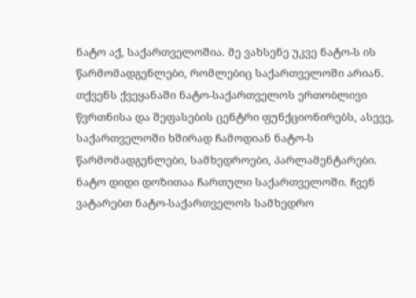ნატო აქ, საქართველოშია. მე ვახსენე უკვე ნატო-ს ის წარმომადგენლები, რომლებიც საქართველოში არიან. თქვენს ქვეყანაში ნატო-საქართველოს ერთობლივი წვრთნისა და შეფასების ცენტრი ფუნქციონირებს, ასევე, საქართველოში ხშირად ჩამოდიან ნატო-ს წარმომადგენლები, სამხედროები, პარლამენტარები. ნატო დიდი დოზითაა ჩართული საქართველოში. ჩვენ ვატარებთ ნატო-საქართველოს სამხედრო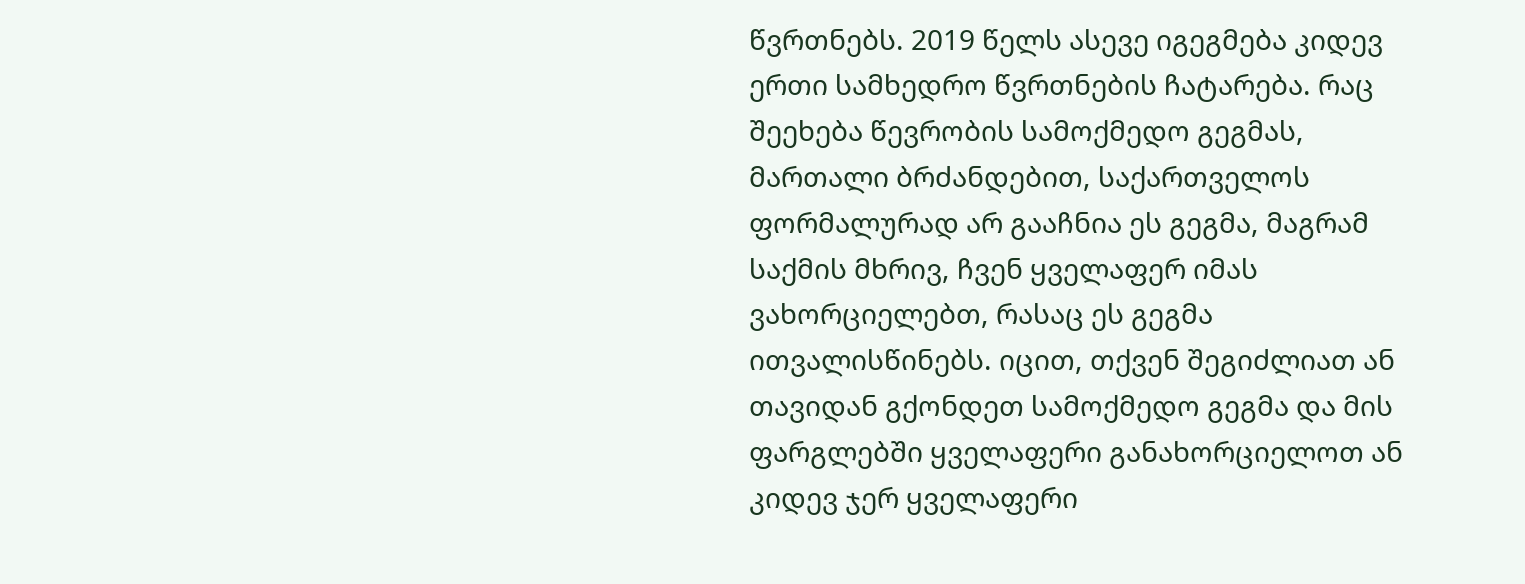წვრთნებს. 2019 წელს ასევე იგეგმება კიდევ ერთი სამხედრო წვრთნების ჩატარება. რაც შეეხება წევრობის სამოქმედო გეგმას, მართალი ბრძანდებით, საქართველოს ფორმალურად არ გააჩნია ეს გეგმა, მაგრამ საქმის მხრივ, ჩვენ ყველაფერ იმას ვახორციელებთ, რასაც ეს გეგმა ითვალისწინებს. იცით, თქვენ შეგიძლიათ ან თავიდან გქონდეთ სამოქმედო გეგმა და მის ფარგლებში ყველაფერი განახორციელოთ ან კიდევ ჯერ ყველაფერი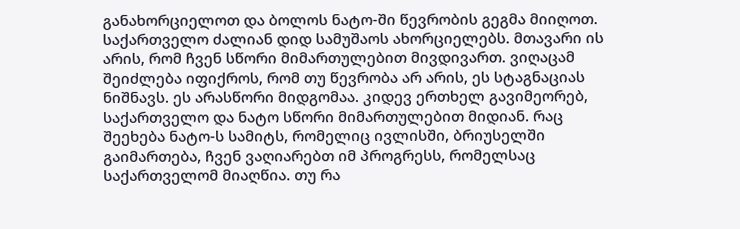განახორციელოთ და ბოლოს ნატო-ში წევრობის გეგმა მიიღოთ. საქართველო ძალიან დიდ სამუშაოს ახორციელებს. მთავარი ის არის, რომ ჩვენ სწორი მიმართულებით მივდივართ. ვიღაცამ შეიძლება იფიქროს, რომ თუ წევრობა არ არის, ეს სტაგნაციას ნიშნავს. ეს არასწორი მიდგომაა. კიდევ ერთხელ გავიმეორებ, საქართველო და ნატო სწორი მიმართულებით მიდიან. რაც შეეხება ნატო-ს სამიტს, რომელიც ივლისში, ბრიუსელში გაიმართება, ჩვენ ვაღიარებთ იმ პროგრესს, რომელსაც საქართველომ მიაღწია. თუ რა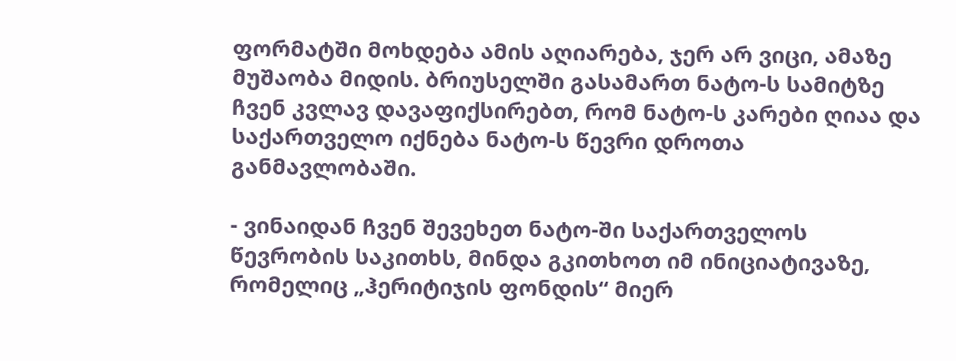ფორმატში მოხდება ამის აღიარება, ჯერ არ ვიცი, ამაზე მუშაობა მიდის. ბრიუსელში გასამართ ნატო-ს სამიტზე ჩვენ კვლავ დავაფიქსირებთ, რომ ნატო-ს კარები ღიაა და საქართველო იქნება ნატო-ს წევრი დროთა განმავლობაში.

- ვინაიდან ჩვენ შევეხეთ ნატო-ში საქართველოს წევრობის საკითხს, მინდა გკითხოთ იმ ინიციატივაზე, რომელიც „ჰერიტიჯის ფონდის“ მიერ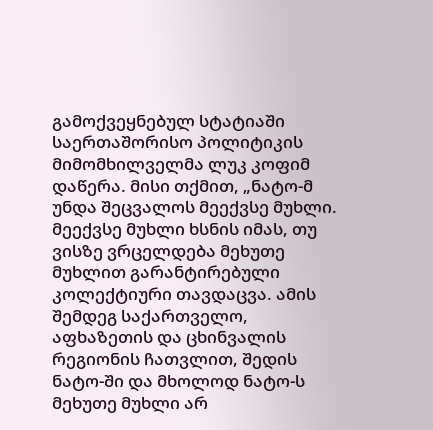გამოქვეყნებულ სტატიაში საერთაშორისო პოლიტიკის მიმომხილველმა ლუკ კოფიმ დაწერა. მისი თქმით, „ნატო-მ უნდა შეცვალოს მეექვსე მუხლი. მეექვსე მუხლი ხსნის იმას, თუ ვისზე ვრცელდება მეხუთე მუხლით გარანტირებული კოლექტიური თავდაცვა. ამის შემდეგ საქართველო, აფხაზეთის და ცხინვალის რეგიონის ჩათვლით, შედის ნატო-ში და მხოლოდ ნატო-ს მეხუთე მუხლი არ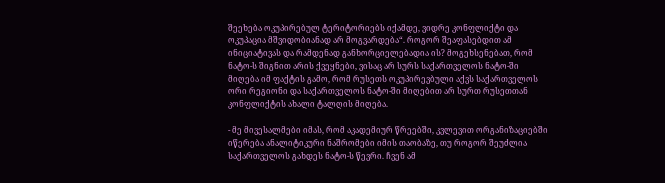შეეხება ოკუპირებულ ტერიტორიებს იქამდე, ვიდრე კონფლიქტი და ოკუპაცია მშვიდობიანად არ მოგვარდება“. როგორ შეაფასებდით ამ ინიციატივას და რამდენად განხორციელებადია ის? მოგეხსენებათ, რომ ნატო-ს შიგნით არის ქვეყნები, ვისაც არ სურს საქართველოს ნატო-ში მიღება იმ ფაქტის გამო, რომ რუსეთს ოკუპირევბული აქვს საქართველოს ორი რეგიონი და საქართველოს ნატო-ში მიღებით არ სურთ რუსეთთან კონფლიქტის ახალი ტალღის მიღება.

- მე მივესალმები იმას, რომ აკადემიურ წრეებში, კვლევით ორგანიზაციებში იწერება ანალიტიკური ნაშრომები იმის თაობაზე, თუ როგორ შეუძლია საქართველოს გახდეს ნატო-ს წევრი. ჩვენ ამ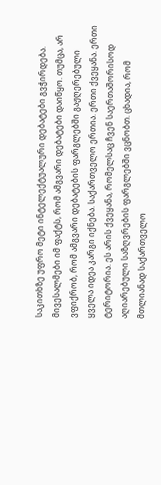საკითხზე უფრო მეტი ინტელექტუალური დებატები გვჭირდება. მივესალმები იმ ფაქტს, რომ ამგვარი დებატები დაიწყო. თუმცა, არ ვფიქრობ, რომ ამგვარი დებატების ფარგლებში გაჟღერებული ყველა იდეა კარგი იქნება. საქართველო ერთია. ერთი ქვეყანა. ერთი ტერიტორია. ეს არის ქვეყანა, რომელსაც ჩვენ საერთაშორისოდ აღიარებული საზღვრების ფარგლებში ვცნობთ. ცხადია, რომ მთლიანად საქართველო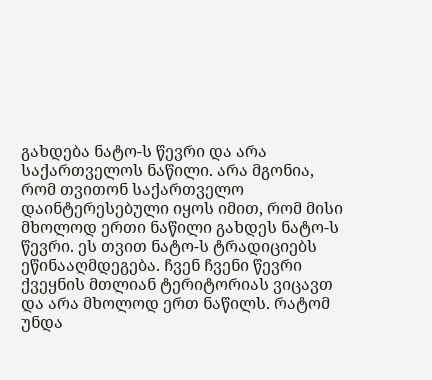გახდება ნატო-ს წევრი და არა საქართველოს ნაწილი. არა მგონია, რომ თვითონ საქართველო დაინტერესებული იყოს იმით, რომ მისი მხოლოდ ერთი ნაწილი გახდეს ნატო-ს წევრი. ეს თვით ნატო-ს ტრადიციებს ეწინააღმდეგება. ჩვენ ჩვენი წევრი ქვეყნის მთლიან ტერიტორიას ვიცავთ და არა მხოლოდ ერთ ნაწილს. რატომ უნდა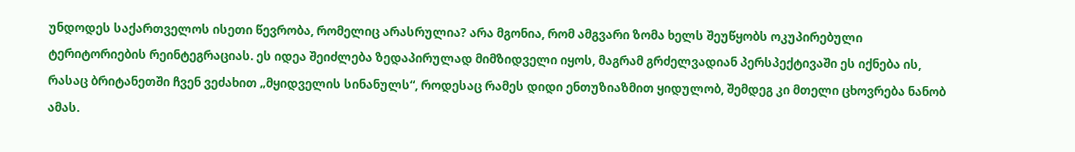უნდოდეს საქართველოს ისეთი წევრობა, რომელიც არასრულია? არა მგონია, რომ ამგვარი ზომა ხელს შეუწყობს ოკუპირებული ტერიტორიების რეინტეგრაციას. ეს იდეა შეიძლება ზედაპირულად მიმზიდველი იყოს, მაგრამ გრძელვადიან პერსპექტივაში ეს იქნება ის, რასაც ბრიტანეთში ჩვენ ვეძახით „მყიდველის სინანულს“, როდესაც რამეს დიდი ენთუზიაზმით ყიდულობ, შემდეგ კი მთელი ცხოვრება ნანობ ამას.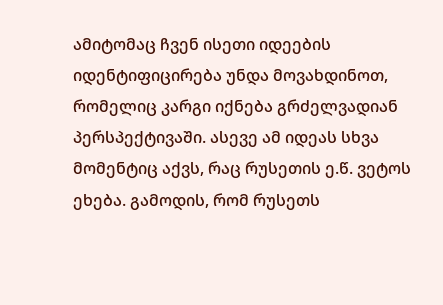ამიტომაც ჩვენ ისეთი იდეების იდენტიფიცირება უნდა მოვახდინოთ, რომელიც კარგი იქნება გრძელვადიან პერსპექტივაში. ასევე ამ იდეას სხვა მომენტიც აქვს, რაც რუსეთის ე.წ. ვეტოს ეხება. გამოდის, რომ რუსეთს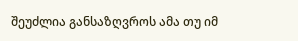შეუძლია განსაზღვროს ამა თუ იმ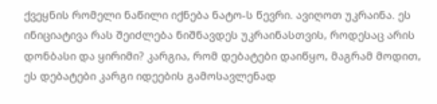ქვეყნის რომელი ნაწილი იქნება ნატო-ს წევრი. ავიღოთ უკრაინა. ეს ინიციატივა რას შეიძლება ნიშნავდეს უკრაინასთვის, როდესაც არის დონბასი და ყირიმი? კარგია, რომ დებატები დაიწყო, მაგრამ მოდით, ეს დებატები კარგი იდეების გამოსავლენად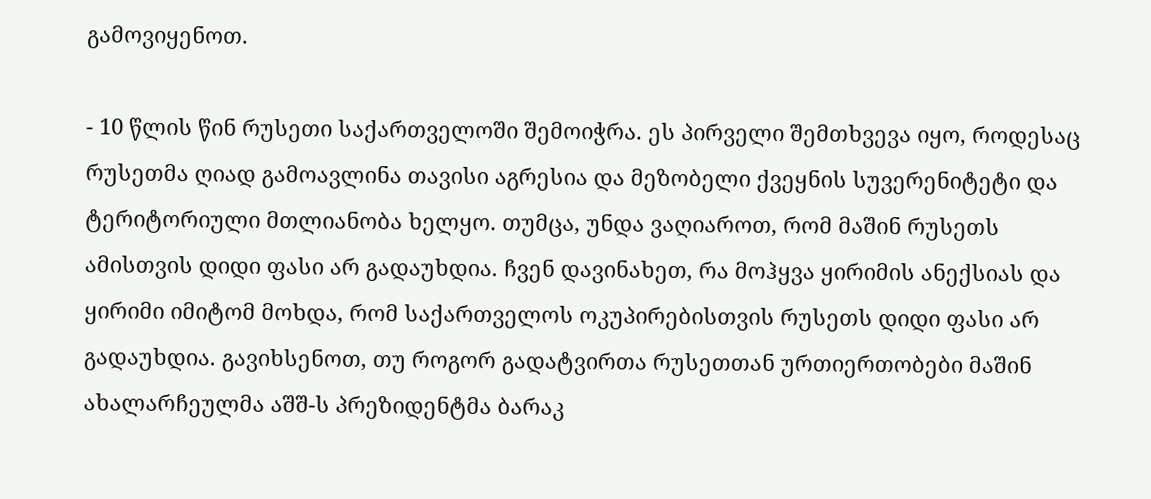გამოვიყენოთ.

- 10 წლის წინ რუსეთი საქართველოში შემოიჭრა. ეს პირველი შემთხვევა იყო, როდესაც რუსეთმა ღიად გამოავლინა თავისი აგრესია და მეზობელი ქვეყნის სუვერენიტეტი და ტერიტორიული მთლიანობა ხელყო. თუმცა, უნდა ვაღიაროთ, რომ მაშინ რუსეთს ამისთვის დიდი ფასი არ გადაუხდია. ჩვენ დავინახეთ, რა მოჰყვა ყირიმის ანექსიას და ყირიმი იმიტომ მოხდა, რომ საქართველოს ოკუპირებისთვის რუსეთს დიდი ფასი არ გადაუხდია. გავიხსენოთ, თუ როგორ გადატვირთა რუსეთთან ურთიერთობები მაშინ ახალარჩეულმა აშშ-ს პრეზიდენტმა ბარაკ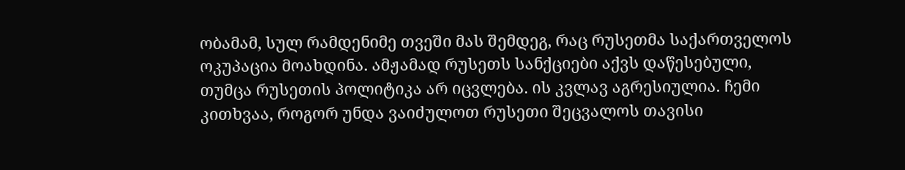ობამამ, სულ რამდენიმე თვეში მას შემდეგ, რაც რუსეთმა საქართველოს ოკუპაცია მოახდინა. ამჟამად რუსეთს სანქციები აქვს დაწესებული, თუმცა რუსეთის პოლიტიკა არ იცვლება. ის კვლავ აგრესიულია. ჩემი კითხვაა, როგორ უნდა ვაიძულოთ რუსეთი შეცვალოს თავისი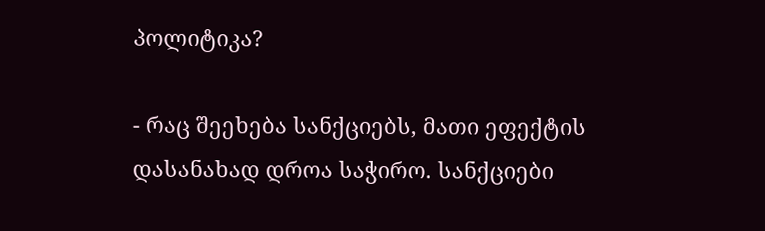პოლიტიკა?

- რაც შეეხება სანქციებს, მათი ეფექტის დასანახად დროა საჭირო. სანქციები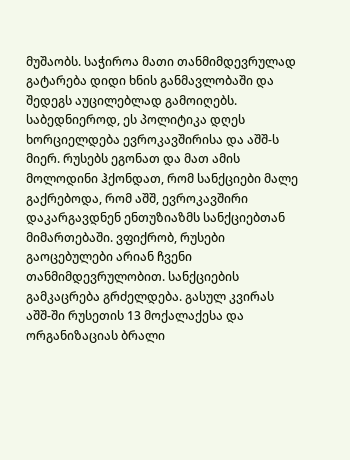მუშაობს. საჭიროა მათი თანმიმდევრულად გატარება დიდი ხნის განმავლობაში და შედეგს აუცილებლად გამოიღებს. საბედნიეროდ, ეს პოლიტიკა დღეს ხორციელდება ევროკავშირისა და აშშ-ს მიერ. რუსებს ეგონათ და მათ ამის მოლოდინი ჰქონდათ, რომ სანქციები მალე გაქრებოდა, რომ აშშ, ევროკავშირი დაკარგავდნენ ენთუზიაზმს სანქციებთან მიმართებაში. ვფიქრობ, რუსები გაოცებულები არიან ჩვენი თანმიმდევრულობით. სანქციების გამკაცრება გრძელდება. გასულ კვირას აშშ-ში რუსეთის 13 მოქალაქესა და ორგანიზაციას ბრალი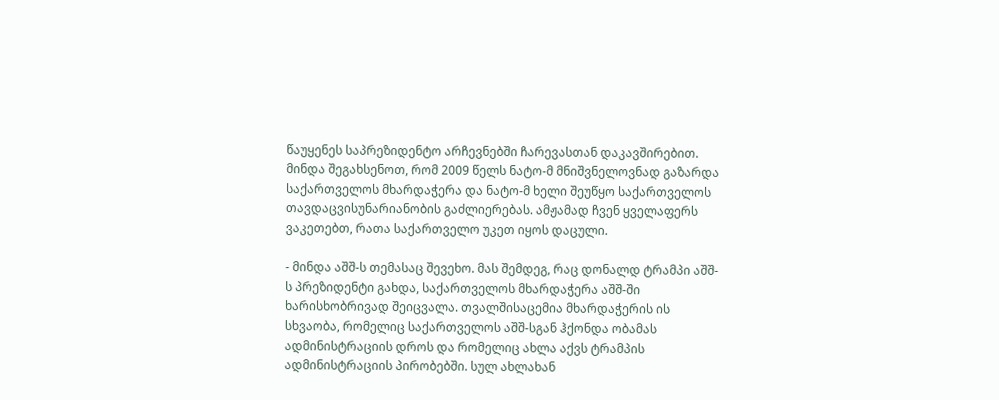წაუყენეს საპრეზიდენტო არჩევნებში ჩარევასთან დაკავშირებით. მინდა შეგახსენოთ, რომ 2009 წელს ნატო-მ მნიშვნელოვნად გაზარდა საქართველოს მხარდაჭერა და ნატო-მ ხელი შეუწყო საქართველოს თავდაცვისუნარიანობის გაძლიერებას. ამჟამად ჩვენ ყველაფერს ვაკეთებთ, რათა საქართველო უკეთ იყოს დაცული.

- მინდა აშშ-ს თემასაც შევეხო. მას შემდეგ, რაც დონალდ ტრამპი აშშ-ს პრეზიდენტი გახდა, საქართველოს მხარდაჭერა აშშ-ში ხარისხობრივად შეიცვალა. თვალშისაცემია მხარდაჭერის ის სხვაობა, რომელიც საქართველოს აშშ-სგან ჰქონდა ობამას ადმინისტრაციის დროს და რომელიც ახლა აქვს ტრამპის ადმინისტრაციის პირობებში. სულ ახლახან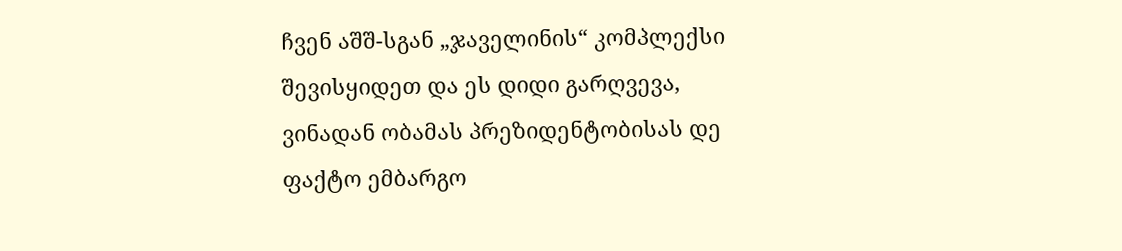ჩვენ აშშ-სგან „ჯაველინის“ კომპლექსი შევისყიდეთ და ეს დიდი გარღვევა, ვინადან ობამას პრეზიდენტობისას დე ფაქტო ემბარგო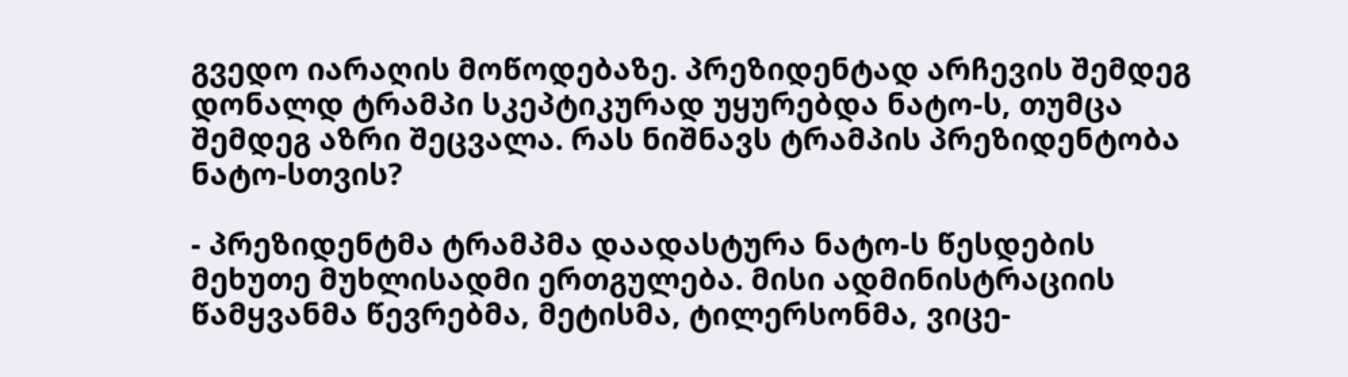გვედო იარაღის მოწოდებაზე. პრეზიდენტად არჩევის შემდეგ დონალდ ტრამპი სკეპტიკურად უყურებდა ნატო-ს, თუმცა შემდეგ აზრი შეცვალა. რას ნიშნავს ტრამპის პრეზიდენტობა ნატო-სთვის?

- პრეზიდენტმა ტრამპმა დაადასტურა ნატო-ს წესდების მეხუთე მუხლისადმი ერთგულება. მისი ადმინისტრაციის წამყვანმა წევრებმა, მეტისმა, ტილერსონმა, ვიცე-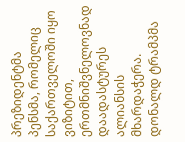პრეზიდენტმა პენსმა, რომელიც საქართველოში იყო ვიზიტით, ერთმნიშვნელოვნად დაადასტურეს ალიანსის მხარდაჭერა. დონალდ ტრამპმა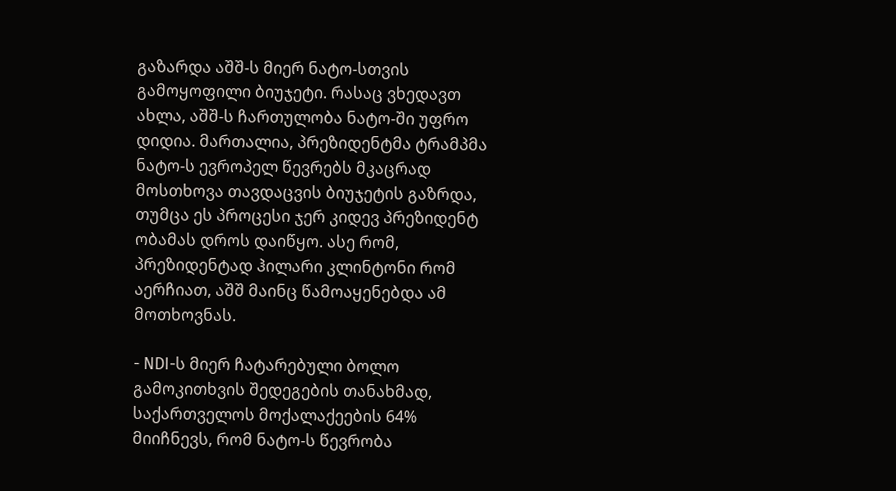გაზარდა აშშ-ს მიერ ნატო-სთვის გამოყოფილი ბიუჯეტი. რასაც ვხედავთ ახლა, აშშ-ს ჩართულობა ნატო-ში უფრო დიდია. მართალია, პრეზიდენტმა ტრამპმა ნატო-ს ევროპელ წევრებს მკაცრად მოსთხოვა თავდაცვის ბიუჯეტის გაზრდა, თუმცა ეს პროცესი ჯერ კიდევ პრეზიდენტ ობამას დროს დაიწყო. ასე რომ, პრეზიდენტად ჰილარი კლინტონი რომ აერჩიათ, აშშ მაინც წამოაყენებდა ამ მოთხოვნას.

- NDI-ს მიერ ჩატარებული ბოლო გამოკითხვის შედეგების თანახმად, საქართველოს მოქალაქეების 64% მიიჩნევს, რომ ნატო-ს წევრობა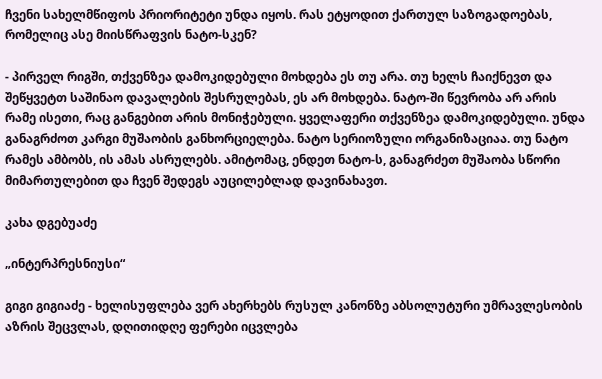ჩვენი სახელმწიფოს პრიორიტეტი უნდა იყოს. რას ეტყოდით ქართულ საზოგადოებას, რომელიც ასე მიისწრაფვის ნატო-სკენ?

- პირველ რიგში, თქვენზეა დამოკიდებული მოხდება ეს თუ არა. თუ ხელს ჩაიქნევთ და შეწყვეტთ საშინაო დავალების შესრულებას, ეს არ მოხდება. ნატო-ში წევრობა არ არის რამე ისეთი, რაც განგებით არის მონიჭებული. ყველაფერი თქვენზეა დამოკიდებული. უნდა განაგრძოთ კარგი მუშაობის განხორციელება. ნატო სერიოზული ორგანიზაციაა. თუ ნატო რამეს ამბობს, ის ამას ასრულებს. ამიტომაც, ენდეთ ნატო-ს, განაგრძეთ მუშაობა სწორი მიმართულებით და ჩვენ შედეგს აუცილებლად დავინახავთ.

კახა დგებუაძე

„ინტერპრესნიუსი“

გიგი გიგიაძე - ხელისუფლება ვერ ახერხებს რუსულ კანონზე აბსოლუტური უმრავლესობის აზრის შეცვლას, დღითიდღე ფერები იცვლება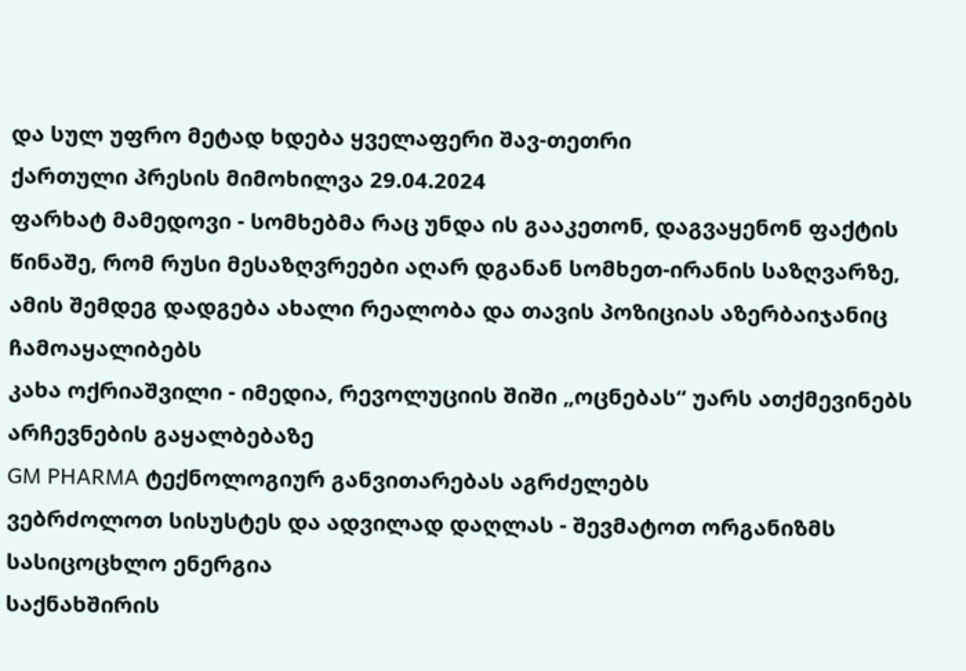და სულ უფრო მეტად ხდება ყველაფერი შავ-თეთრი
ქართული პრესის მიმოხილვა 29.04.2024
ფარხატ მამედოვი - სომხებმა რაც უნდა ის გააკეთონ, დაგვაყენონ ფაქტის წინაშე, რომ რუსი მესაზღვრეები აღარ დგანან სომხეთ-ირანის საზღვარზე, ამის შემდეგ დადგება ახალი რეალობა და თავის პოზიციას აზერბაიჯანიც ჩამოაყალიბებს
კახა ოქრიაშვილი - იმედია, რევოლუციის შიში „ოცნებას“ უარს ათქმევინებს არჩევნების გაყალბებაზე
GM PHARMA ტექნოლოგიურ განვითარებას აგრძელებს
ვებრძოლოთ სისუსტეს და ადვილად დაღლას - შევმატოთ ორგანიზმს სასიცოცხლო ენერგია
საქნახშირის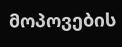მოპოვების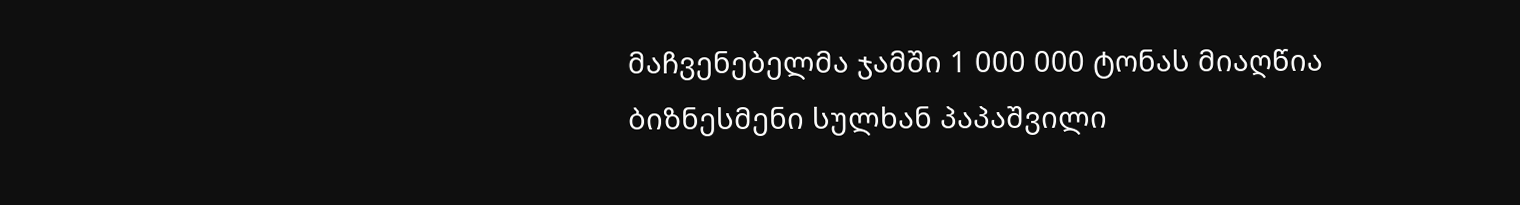მაჩვენებელმა ჯამში 1 000 000 ტონას მიაღწია
ბიზნესმენი სულხან პაპაშვილი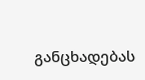განცხადებას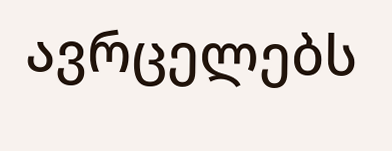ავრცელებს